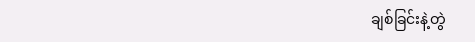ချစ်ခြင်းနဲ့တွဲ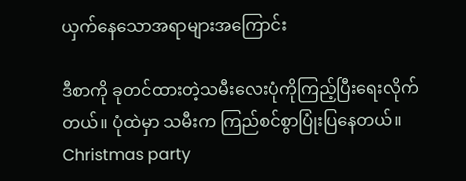ယှက်နေသောအရာများအကြောင်း

ဒီစာကို ခုတင်ထားတဲ့သမီးလေးပုံကိုကြည့်ပြီးရေးလိုက်တယ်။ ပုံထဲမှာ သမီးက ကြည်စင်စွာပြုံးပြနေတယ်။ Christmas party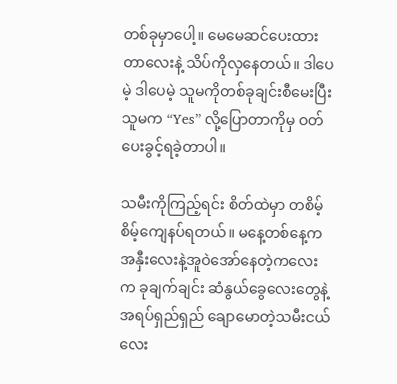တစ်ခုမှာပေါ့။ မေမေဆင်ပေးထားတာလေးနဲ့ သိပ်ကိုလှနေတယ်။ ဒါပေမဲ့ ဒါပေမဲ့ သူမကိုတစ်ခုချင်းစီမေးပြီး သူမက “Yes” လို့ပြောတာကိုမှ ဝတ်ပေးခွင့်ရခဲ့တာပါ။

သမီးကိုကြည့်ရင်း စိတ်ထဲမှာ တစိမ့်စိမ့်ကျေနပ်ရတယ်။ မနေ့တစ်နေ့က အနှီးလေးနဲ့အူဝဲအော်နေတဲ့ကလေးက ခုချက်ချင်း ဆံနွယ်ခွေလေးတွေနဲ့ အရပ်ရှည်ရှည် ချောမောတဲ့သမီးငယ်လေး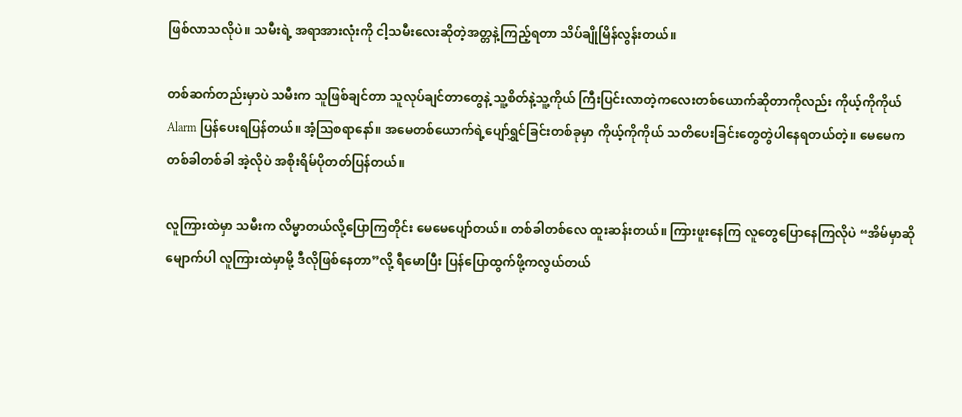ဖြစ်လာသလိုပဲ။ သမီးရဲ့ အရာအားလုံးကို ငါ့သမီးလေးဆိုတဲ့အတ္တနဲ့ကြည့်ရတာ သိပ်ချိုမြိန်လွန်းတယ်။

တစ်ဆက်တည်းမှာပဲ သမီးက သူဖြစ်ချင်တာ သူလုပ်ချင်တာတွေနဲ့ သူ့စိတ်နဲ့သူ့ကိုယ် ကြီးပြင်းလာတဲ့ကလေးတစ်ယောက်ဆိုတာကိုလည်း ကိုယ့်ကိုကိုယ် Alarm ပြန်ပေးရပြန်တယ်။ အံ့ဩစရာနော်။ အမေတစ်ယောက်ရဲ့ပျော်ရွှင်ခြင်းတစ်ခုမှာ ကိုယ့်ကိုကိုယ် သတိပေးခြင်းတွေတွဲပါနေရတယ်တဲ့။ မေမေက တစ်ခါတစ်ခါ အဲ့လိုပဲ အစိုးရိမ်ပိုတတ်ပြန်တယ်။

လူကြားထဲမှာ သမီးက လိမ္မာတယ်လို့ပြောကြတိုင်း မေမေပျော်တယ်။ တစ်ခါတစ်လေ ထူးဆန်းတယ်။ ကြားဖူးနေကြ လူတွေပြောနေကြလိုပဲ “အိမ်မှာဆိုမျောက်ပါ လူကြားထဲမှာမို့ ဒီလိုဖြစ်နေတာ”လို့ ရီမောပြီး ပြန်ပြောထွက်ဖို့ကလွယ်တယ်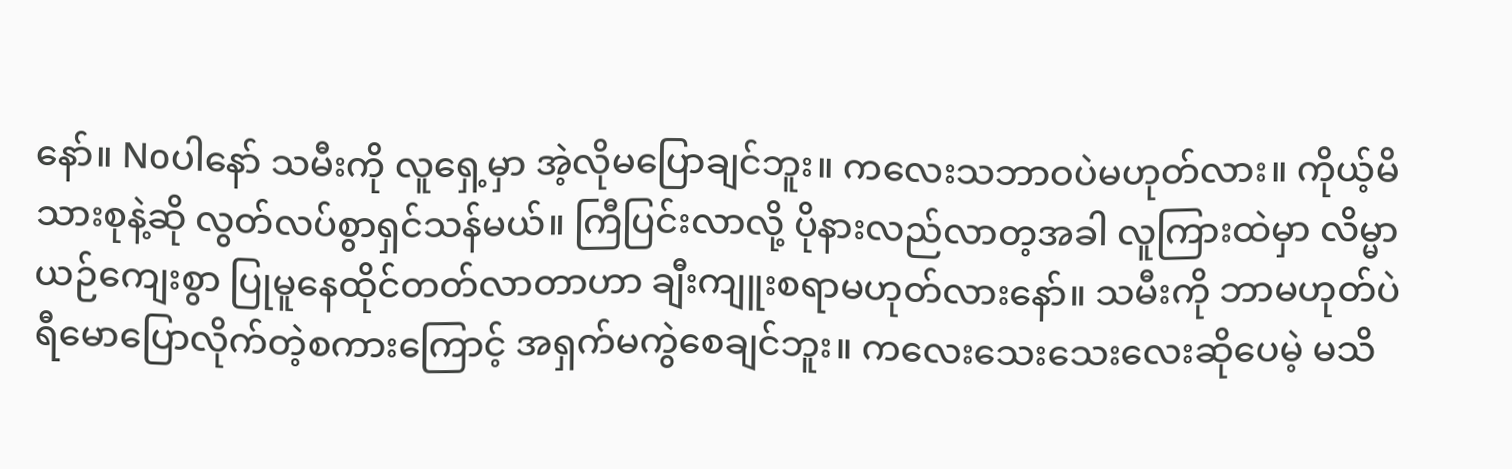နော်။ Noပါနော် သမီးကို လူရှေ့မှာ အဲ့လိုမပြောချင်ဘူး။ ကလေးသဘာဝပဲမဟုတ်လား။ ကိုယ့်မိသားစုနဲ့ဆို လွတ်လပ်စွာရှင်သန်မယ်။ ကြီပြင်းလာလို့ ပိုနားလည်လာတ့အခါ လူကြားထဲမှာ လိမ္မာယဉ်ကျေးစွာ ပြုမူနေထိုင်တတ်လာတာဟာ ချီးကျူးစရာမဟုတ်လားနော်။ သမီးကို ဘာမဟုတ်ပဲ ရီမောပြောလိုက်တဲ့စကားကြောင့် အရှက်မကွဲစေချင်ဘူး။ ကလေးသေးသေးလေးဆိုပေမဲ့ မသိ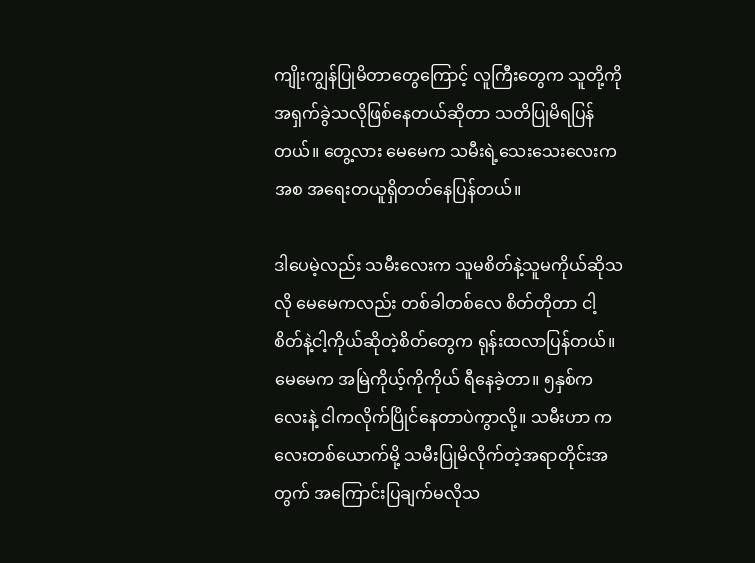ကျိုးကျွန်ပြုမိတာတွေကြောင့် လူကြီးတွေက သူတို့ကိုအရှက်ခွဲသလိုဖြစ်နေတယ်ဆိုတာ သတိပြုမိရပြန်တယ်။ တွေ့လား မေမေက သမီးရဲ့သေးသေးလေးကအစ အရေးတယူရှိတတ်နေပြန်တယ်။

ဒါပေမဲ့လည်း သမီးလေးက သူမစိတ်နဲ့သူမကိုယ်ဆိုသလို မေမေကလည်း တစ်ခါတစ်လေ စိတ်တိုတာ ငါ့စိတ်နဲ့ငါ့ကိုယ်ဆိုတဲ့စိတ်တွေက ရုန်းထလာပြန်တယ်။ မေမေက အမြဲကိုယ့်ကိုကိုယ် ရီနေခဲ့တာ။ ၅နှစ်ကလေးနဲ့ ငါကလိုက်ပြိုင်နေတာပဲကွာလို့။ သမီးဟာ ကလေးတစ်ယောက်မို့ သမီးပြုမိလိုက်တဲ့အရာတိုင်းအတွက် အကြောင်းပြချက်မလိုသ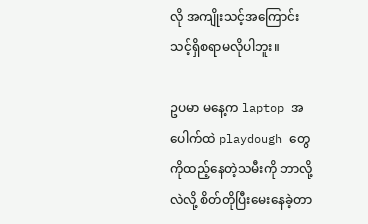လို အကျိုးသင့်အကြောင်းသင့်ရှိစရာမလိုပါဘူး။

ဥပမာ မနေ့က laptop အပေါက်ထဲ playdough တွေကိုထည့်နေတဲ့သမီးကို ဘာလို့လဲလို့ စိတ်တိုပြီးမေးနေခဲ့တာ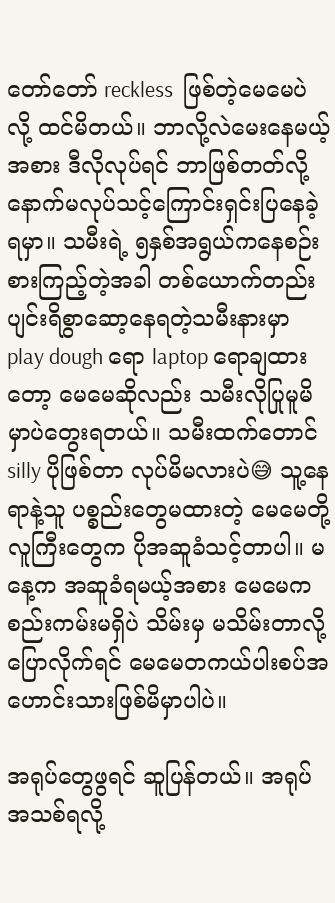တော်တော် reckless  ဖြစ်တဲ့မေမေပဲလို့ ထင်မိတယ်။ ဘာလို့လဲမေးနေမယ့်အစား ဒီလိုလုပ်ရင် ဘာဖြစ်တတ်လို့ နောက်မလုပ်သင့်ကြောင်းရှင်းပြနေခဲ့ရမှာ။ သမီးရဲ့ ၅နှစ်အရွယ်ကနေစဉ်းစားကြည့်တဲ့အခါ တစ်ယောက်တည်းပျင်းရိစွာဆော့နေရတဲ့သမီးနားမှာ play dough ရော laptop ရောချထားတော့ မေမေဆိုလည်း သမီးလိုပြုမူမိမှာပဲတွေးရတယ်။ သမီးထက်တောင် silly ပိုဖြစ်တာ လုပ်မိမလားပဲ😅 သူ့နေရာနဲ့သူ ပစ္စည်းတွေမထားတဲ့ မေမေတို့လူကြီးတွေက ပိုအဆူခံသင့်တာပါ။ မနေ့က အဆူခံရမယ့်အစား မေမေကစည်းကမ်းမရှိပဲ သိမ်းမှ မသိမ်းတာလို့ပြောလိုက်ရင် မေမေတကယ်ပါးစပ်အဟောင်းသားဖြစ်မိမှာပါပဲ။

အရုပ်တွေဖွရင် ဆူပြန်တယ်။ အရုပ်အသစ်ရလို့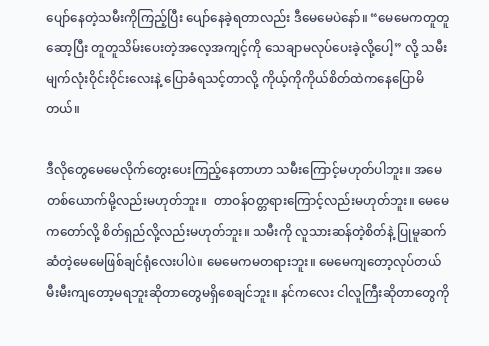ပျော်နေတဲ့သမီးကိုကြည့်ပြီး ပျော်နေခဲ့ရတာလည်း ဒီမေမေပဲနော်။ “မေမေကတူတူဆော့ပြီး တူတူသိမ်းပေးတဲ့အလေ့အကျင့်ကို သေချာမလုပ်ပေးခဲ့လို့ပေါ့” လို့ သမီးမျက်လုံးဝိုင်းဝိုင်းလေးနဲ့ ပြောခံရသင့်တာလို့ ကိုယ့်ကိုကိုယ်စိတ်ထဲကနေပြောမိတယ်။

ဒီလိုတွေမေမေလိုက်တွေးပေးကြည့်နေတာဟာ သမီးကြောင့်မဟုတ်ပါဘူး။ အမေတစ်ယောက်မို့လည်းမဟုတ်ဘူး။  တာဝန်ဝတ္တရားကြောင့်လည်းမဟုတ်ဘူး။ မေမေကတော်လို့ စိတ်ရှည်လို့လည်းမဟုတ်ဘူး။ သမီးကို လူသားဆန်တဲ့စိတ်နဲ့ ပြုမူဆက်ဆံတဲ့မေမေဖြစ်ချင်ရုံလေးပါပဲ။ မေမေကမတရားဘူး။ မေမေကျတော့လုပ်တယ် မီးမီးကျတော့မရဘူးဆိုတာတွေမရှိစေချင်ဘူး။ နင်ကလေး ငါလူကြီးဆိုတာတွေကို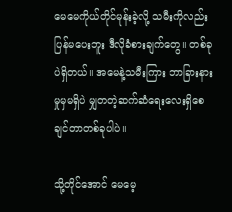မေမေကိုယ်တိုင်မုန်းခဲ့လို့ သမီးကိုလည်း ပြန်မပေးဘူး ဒီလိုခံစားချက်တွေ။ တစ်ခုပဲရှိတယ်။ အမေနဲ့သမီးကြား ဘာခြားနားမှုမှမရှိပဲ မျှတတဲ့ဆက်ဆံရေးလေးရှိစေချင်တာတစ်ခုပါပဲ။

သို့တိုင်အောင် မေမေ့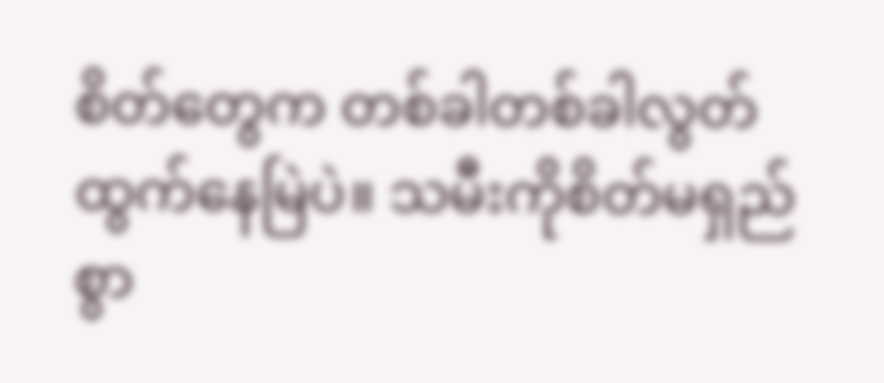စိတ်တွေက တစ်ခါတစ်ခါလွတ်ထွက်နေမြဲပဲ။ သမီးကိုစိတ်မရှည်စွာ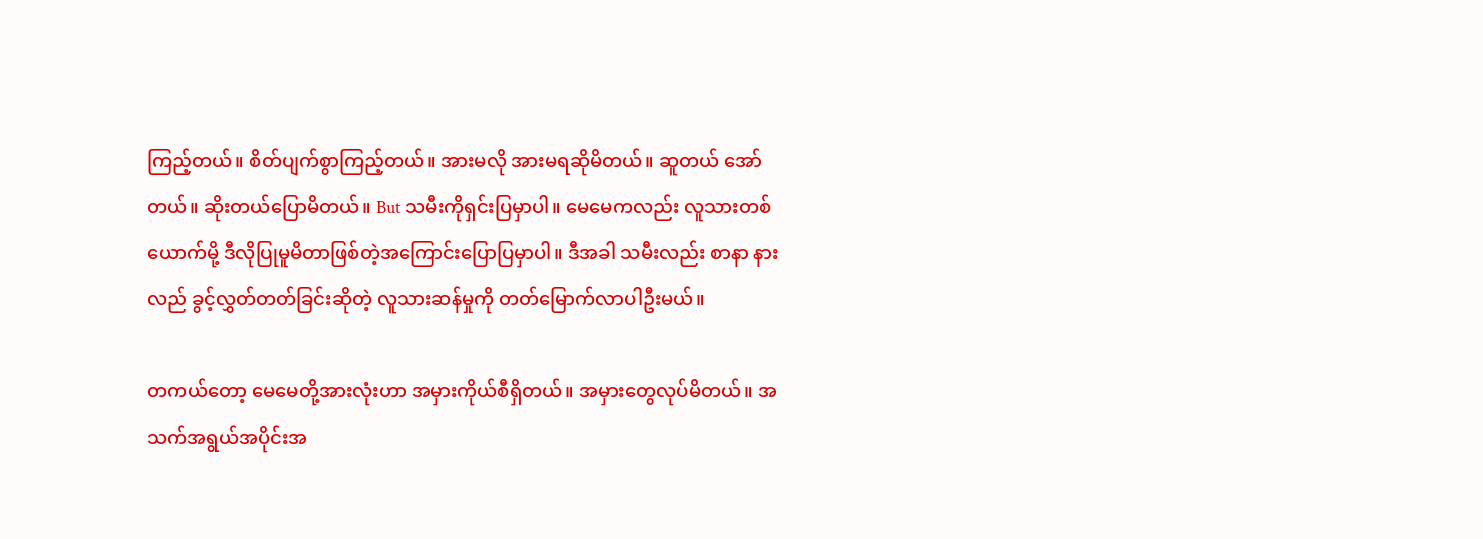ကြည့်တယ်။ စိတ်ပျက်စွာကြည့်တယ်။ အားမလို အားမရဆိုမိတယ်။ ဆူတယ် အော်တယ်။ ဆိုးတယ်ပြောမိတယ်။ But သမီးကိုရှင်းပြမှာပါ။ မေမေကလည်း လူသားတစ်ယောက်မို့ ဒီလိုပြုမူမိတာဖြစ်တဲ့အကြောင်းပြောပြမှာပါ။ ဒီအခါ သမီးလည်း စာနာ နားလည် ခွင့်လွှတ်တတ်ခြင်းဆိုတဲ့ လူသားဆန်မှုကို တတ်မြောက်လာပါဦးမယ်။

တကယ်တော့ မေမေတို့အားလုံးဟာ အမှားကိုယ်စီရှိတယ်။ အမှားတွေလုပ်မိတယ်။ အသက်အရွယ်အပိုင်းအ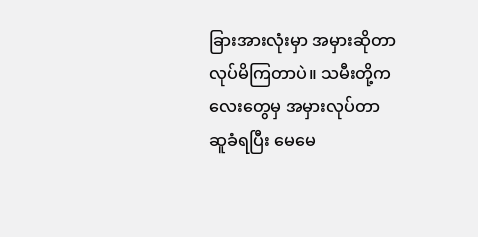ခြားအားလုံးမှာ အမှားဆိုတာ လုပ်မိကြတာပဲ။ သမီးတို့ကလေးတွေမှ အမှားလုပ်တာ ဆူခံရပြီး မေမေ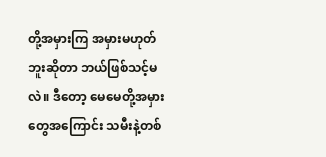တို့အမှားကြ အမှားမဟုတ်ဘူးဆိုတာ ဘယ်ဖြစ်သင့်မလဲ။ ဒီတော့ မေမေတို့အမှားတွေအကြောင်း သမီးနဲ့တစ်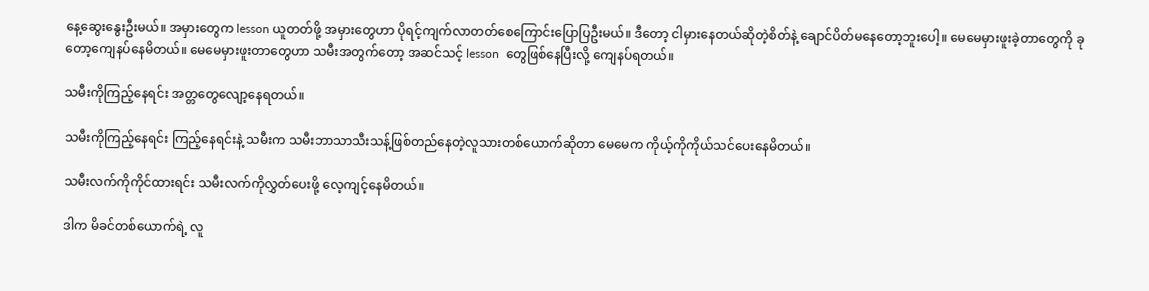နေ့ဆွေးနွေးဦးမယ်။ အမှားတွေက lesson ယူတတ်ဖို့ အမှားတွေဟာ ပိုရင့်ကျက်လာတတ်စေကြောင်းပြောပြဦးမယ်။ ဒီတော့ ငါမှားနေတယ်ဆိုတဲ့စိတ်နဲ့ ချောင်ပိတ်မနေတော့ဘူးပေါ့။ မေမေမှားဖူးခဲ့တာတွေကို ခုတော့ကျေနပ်နေမိတယ်။ မေမေမှားဖူးတာတွေဟာ သမီးအတွက်တော့ အဆင်သင့် lesson  တွေဖြစ်နေပြီးလို့ ကျေနပ်ရတယ်။

သမီးကိုကြည့်နေရင်း အတ္တတွေလျော့နေရတယ်။

သမီးကိုကြည့်နေရင်း ကြည့်နေရင်းနဲ့ သမီးက သမီးဘာသာသီးသန့်ဖြစ်တည်နေတဲ့လူသားတစ်ယောက်ဆိုတာ မေမေက ကိုယ့်ကိုကိုယ်သင်ပေးနေမိတယ်။

သမီးလက်ကိုကိုင်ထားရင်း သမီးလက်ကိုလွှတ်ပေးဖို့ လေ့ကျင့်နေမိတယ်။

ဒါက မိခင်တစ်ယောက်ရဲ့ လူ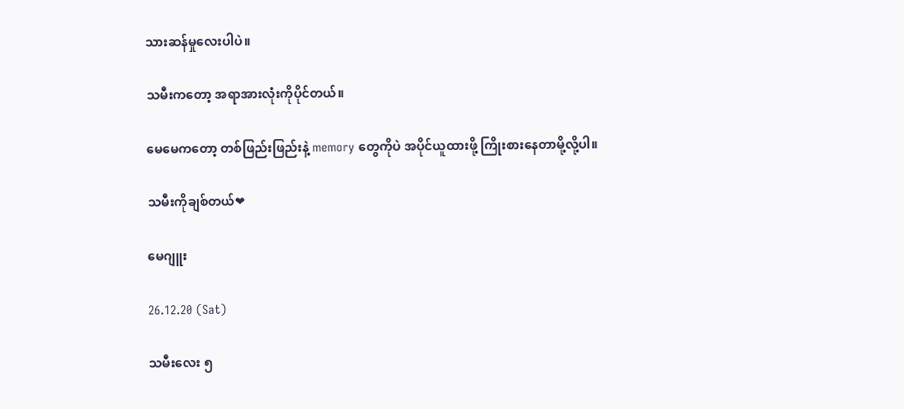သားဆန်မှုလေးပါပဲ။

သမီးကတော့ အရာအားလုံးကိုပိုင်တယ်။

မေမေကတော့ တစ်ဖြည်းဖြည်းနဲ့ memory တွေကိုပဲ အပိုင်ယူထားဖို့ ကြိုးစားနေတာမို့လို့ပါ။

သမီးကိုချစ်တယ်❤

မေဂျူး

26.12.20 (Sat)

သမီးလေး ၅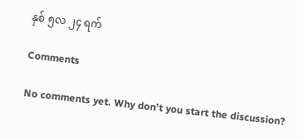နှစ် ၅လ ၂၄ ရက်

Comments

No comments yet. Why don’t you start the discussion?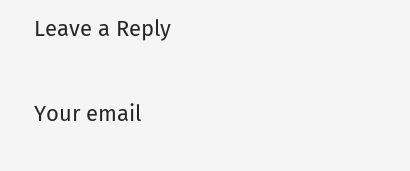Leave a Reply

Your email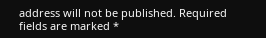address will not be published. Required fields are marked *